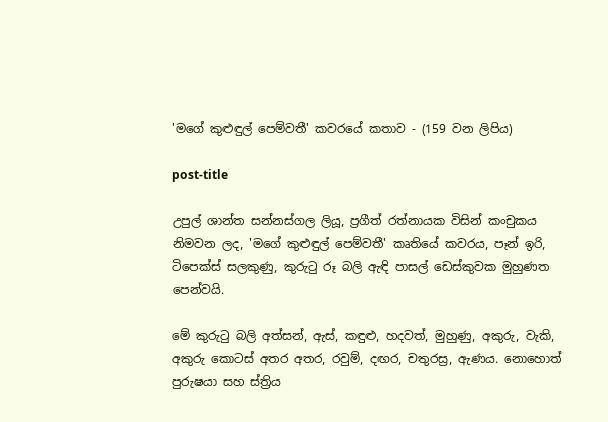'මගේ කුළුඳුල් පෙම්වතී' කවරයේ කතාව - (159 වන ලිපිය)

post-title

උපුල් ශාන්ත සන්නස්ගල ලියූ, ප්‍රගීත් රත්නායක විසින් කංචුකය නිමවන ලද, 'මගේ කුළුඳුල් පෙම්වතී' කෘතියේ කවරය, පෑන් ඉරි, ටිපෙක්ස් සලකුණු, කුරුටු රූ බලි ඇඳි පාසල් ඩෙස්කුවක මුහුණත පෙන්වයි.

මේ කුරුටු බලි අත්සන්, ඇස්, කඳුළු, හදවත්, මුහුණු, අකුරු, වැකි, අකුරු කොටස් අතර අතර, රවුම්, දඟර, චතුරස්‍ර, ඇණය. නොහොත් පුරුෂයා සහ ස්ත්‍රිය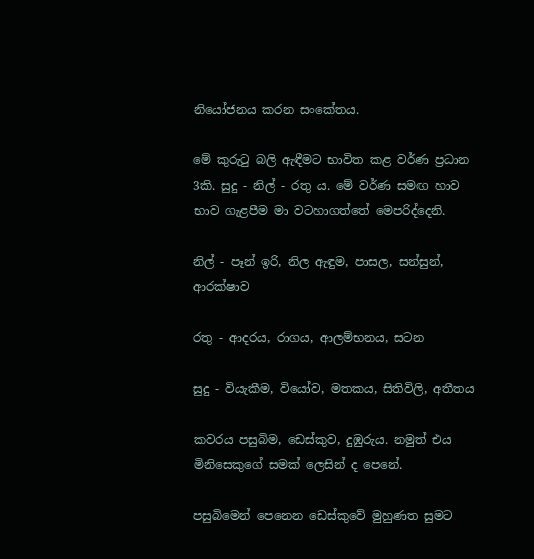නියෝජනය කරන සංකේතය.

මේ කුරුටු බලි ඇඳීමට භාවිත කළ වර්ණ ප්‍රධාන 3කි. සුදු - නිල් - රතු ය. මේ වර්ණ සමඟ හාව භාව ගැළපීම මා වටහාගත්තේ මෙපරිද්දෙනි.

නිල් - පෑන් ඉරි, නිල ඇඳුම, පාසල, සන්සුන්, ආරක්ෂාව

රතු - ආදරය, රාගය, ආලම්භනය, සටන

සුදු - වියැකීම, වියෝව, මතකය, සිතිවිලි, අතීතය

කවරය පසුබිම, ඩෙස්කුව, දුඹුරුය. නමුත් එය මිනිසෙකුගේ සමක් ලෙසින් ද පෙනේ.

පසුබිමෙන් පෙනෙන ඩෙස්කුවේ මුහුණත සුමට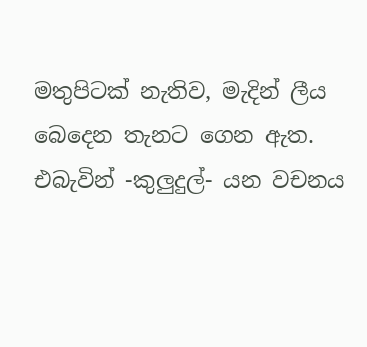මතුපිටක් නැතිව, මැදින් ලීය බෙදෙන තැනට ගෙන ඇත. එබැවින් -කුලුදුල්- යන වචනය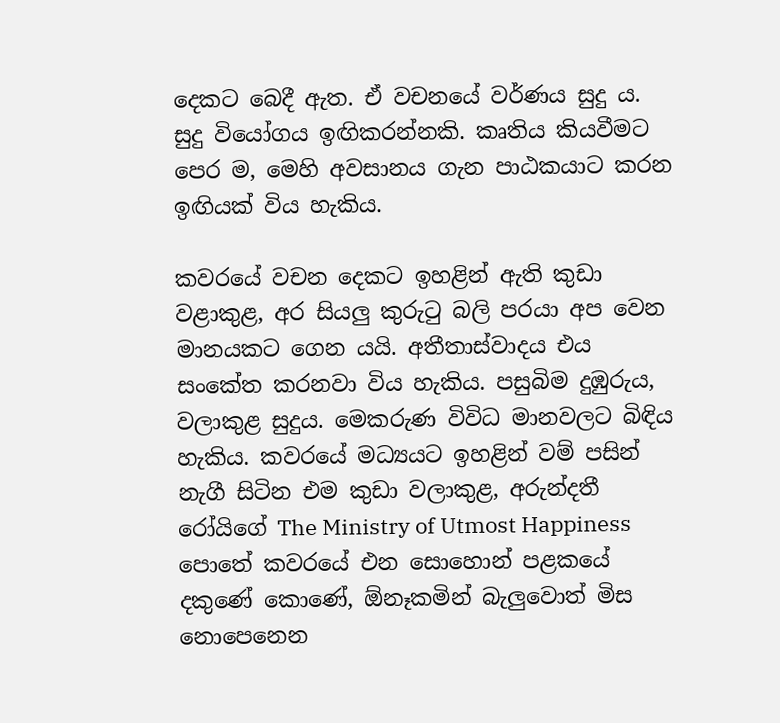දෙකට බෙදී ඇත. ඒ වචනයේ වර්ණය සුදු ය. සුදු වියෝගය ඉඟිකරන්නකි. කෘතිය කියවීමට පෙර ම, මෙහි අවසානය ගැන පාඨකයාට කරන ඉඟියක් විය හැකිය.

කවරයේ වචන දෙකට ඉහළින් ඇති කුඩා වළාකුළ, අර සියලු කුරුටු බලි පරයා අප වෙන මානයකට ගෙන යයි. අතීතාස්වාදය එය සංකේත කරනවා විය හැකිය. පසුබිම දුඹුරුය, වලාකුළ සුදුය. මෙකරුණ විවිධ මානවලට බිඳිය හැකිය. කවරයේ මධ්‍යයට ඉහළින් වම් පසින් නැගී සිටින එම කුඩා වලාකුළ, අරුන්දතී රෝයිගේ The Ministry of Utmost Happiness පොතේ කවරයේ එන සොහොන් පළකයේ දකුණේ කොණේ, ඕනෑකමින් බැලුවොත් මිස නොපෙනෙන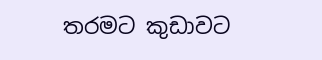තරමට කුඩාවට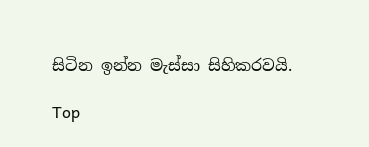සිටින ඉන්න මැස්සා සිහිකරවයි.

Top